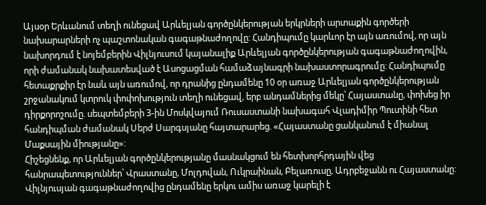Այսօր Երևանում տեղի ունեցավ Արևելյան գործընկերության երկրների արտաքին գործերի նախարարների ոչ պաշտոնական գագաթնաժողովը: Հանդիպումը կարևոր էր այն առումով, որ այն նախորդում է նոյեմբերին Վիլնյուսում կայանալիք Արևելյան գործընկերության գագաթնաժողովին, որի ժամանակ նախատեսված է Ասոցացման համաձայնագրի նախաստորագրումը: Հանդիպումը հետաքրքիր էր նաև այն առումով, որ դրանից ընդամենը 10 օր առաջ Արևելյան գործընկերության շրջանակում կտրուկ փոփոխություն տեղի ունեցավ, երբ անդամներից մեկը՝ Հայաստանը, փոխեց իր դիրքորոշումը. սեպտեմբերի 3-ին Մոսկվայում Ռուսաստանի նախագահ Վլադիմիր Պուտինի հետ հանդիպման ժամանակ Սերժ Սարգսյանը հայտարարեց. «Հայաստանը ցանկանում է միանալ Մաքսային միությանը»:
Հիշեցնենք, որ Արևելյան գործընկերությանը մասնակցում են հետխորհրդային վեց հանրապետություններ՝ Վրաստանը, Մոլդովան, Ուկրաինան, Բելառուսը, Ադրբեջանն ու Հայաստանը:
Վիլնյուսյան գագաթնաժողովից ընդամենը երկու ամիս առաջ կարելի է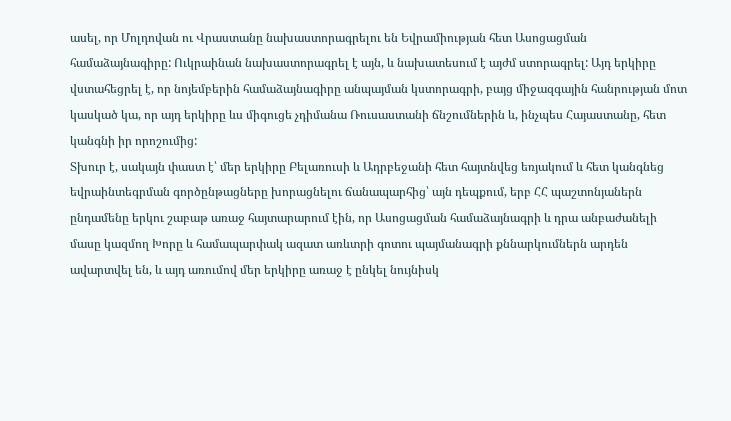ասել, որ Մոլդովան ու Վրաստանը նախաստորագրելու են Եվրամիության հետ Ասոցացման համաձայնագիրը: Ուկրաինան նախաստորագրել է այն, և նախատեսում է այժմ ստորագրել: Այդ երկիրը վստահեցրել է, որ նոյեմբերին համաձայնագիրը անպայման կստորագրի, բայց միջազգային հանրության մոտ կասկած կա, որ այդ երկիրը ևս միգուցե չդիմանա Ռուսաստանի ճնշումներին և, ինչպես Հայաստանը, հետ կանգնի իր որոշումից:
Տխուր է, սակայն փաստ է՝ մեր երկիրը Բելառուսի և Ադրբեջանի հետ հայտնվեց եռյակում և հետ կանգնեց եվրաինտեգրման գործընթացները խորացնելու ճանապարհից՝ այն դեպքում, երբ ՀՀ պաշտոնյաներն ընդամենը երկու շաբաթ առաջ հայտարարում էին, որ Ասոցացման համաձայնագրի և դրա անբաժանելի մասը կազմող Խորը և համապարփակ ազատ առևտրի գոտու պայմանագրի քննարկումներն արդեն ավարտվել են, և այդ առումով մեր երկիրը առաջ է ընկել նույնիսկ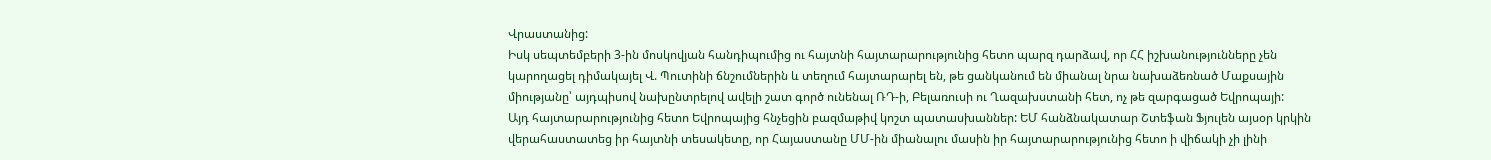Վրաստանից:
Իսկ սեպտեմբերի 3-ին մոսկովյան հանդիպումից ու հայտնի հայտարարությունից հետո պարզ դարձավ, որ ՀՀ իշխանությունները չեն կարողացել դիմակայել Վ. Պուտինի ճնշումներին և տեղում հայտարարել են, թե ցանկանում են միանալ նրա նախաձեռնած Մաքսային միությանը՝ այդպիսով նախընտրելով ավելի շատ գործ ունենալ ՌԴ-ի, Բելառուսի ու Ղազախստանի հետ, ոչ թե զարգացած Եվրոպայի:
Այդ հայտարարությունից հետո Եվրոպայից հնչեցին բազմաթիվ կոշտ պատասխաններ: ԵՄ հանձնակատար Շտեֆան Ֆյուլեն այսօր կրկին վերահաստատեց իր հայտնի տեսակետը, որ Հայաստանը ՄՄ-ին միանալու մասին իր հայտարարությունից հետո ի վիճակի չի լինի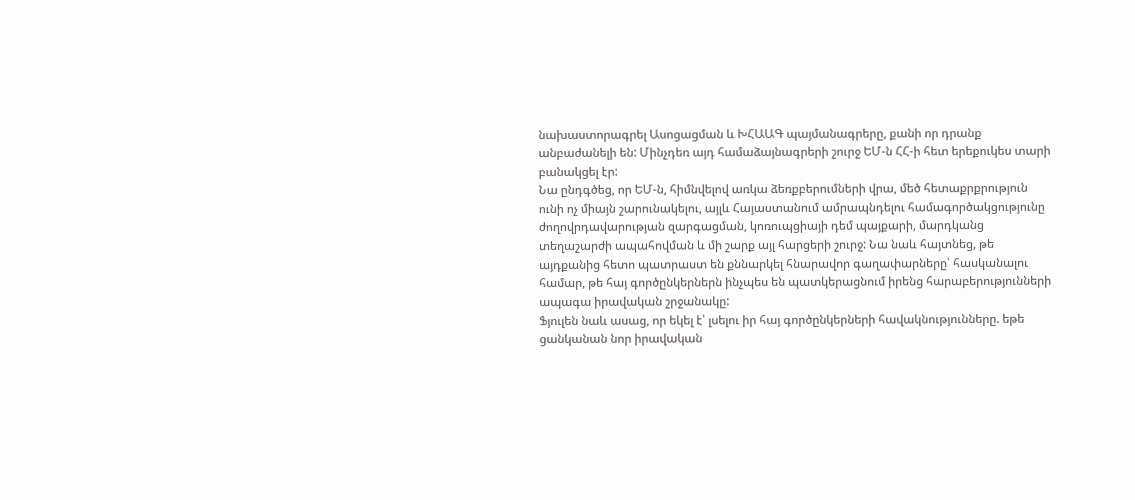նախաստորագրել Ասոցացման և ԽՀԱԱԳ պայմանագրերը, քանի որ դրանք անբաժանելի են: Մինչդեռ այդ համաձայնագրերի շուրջ ԵՄ-ն ՀՀ-ի հետ երեքուկես տարի բանակցել էր:
Նա ընդգծեց, որ ԵՄ-ն, հիմնվելով առկա ձեռքբերումների վրա, մեծ հետաքրքրություն ունի ոչ միայն շարունակելու, այլև Հայաստանում ամրապնդելու համագործակցությունը ժողովրդավարության զարգացման, կոռուպցիայի դեմ պայքարի, մարդկանց տեղաշարժի ապահովման և մի շարք այլ հարցերի շուրջ: Նա նաև հայտնեց, թե այդքանից հետո պատրաստ են քննարկել հնարավոր գաղափարները՝ հասկանալու համար, թե հայ գործընկերներն ինչպես են պատկերացնում իրենց հարաբերությունների ապագա իրավական շրջանակը:
Ֆյուլեն նաև ասաց, որ եկել է՝ լսելու իր հայ գործընկերների հավակնությունները. եթե ցանկանան նոր իրավական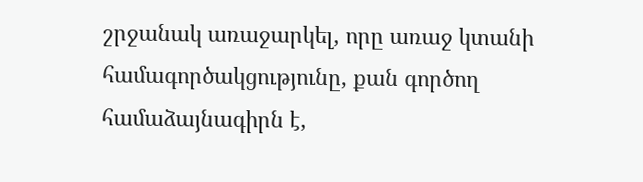շրջանակ առաջարկել, որը առաջ կտանի համագործակցությունը, քան գործող համաձայնագիրն է,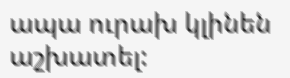ապա ուրախ կլինեն աշխատել: